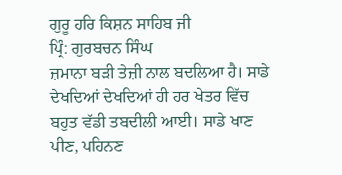ਗੁਰੂ ਹਰਿ ਕਿਸ਼ਨ ਸਾਹਿਬ ਜੀ
ਪ੍ਰਿੰ: ਗੁਰਬਚਨ ਸਿੰਘ
ਜ਼ਮਾਨਾ ਬੜੀ ਤੇਜ਼ੀ ਨਾਲ ਬਦਲਿਆ ਹੈ। ਸਾਡੇ ਦੇਖਦਿਆਂ ਦੇਖਦਿਆਂ ਹੀ ਹਰ ਖੇਤਰ ਵਿੱਚ ਬਹੁਤ ਵੱਡੀ ਤਬਦੀਲੀ ਆਈ। ਸਾਡੇ ਖਾਣ ਪੀਣ, ਪਹਿਨਣ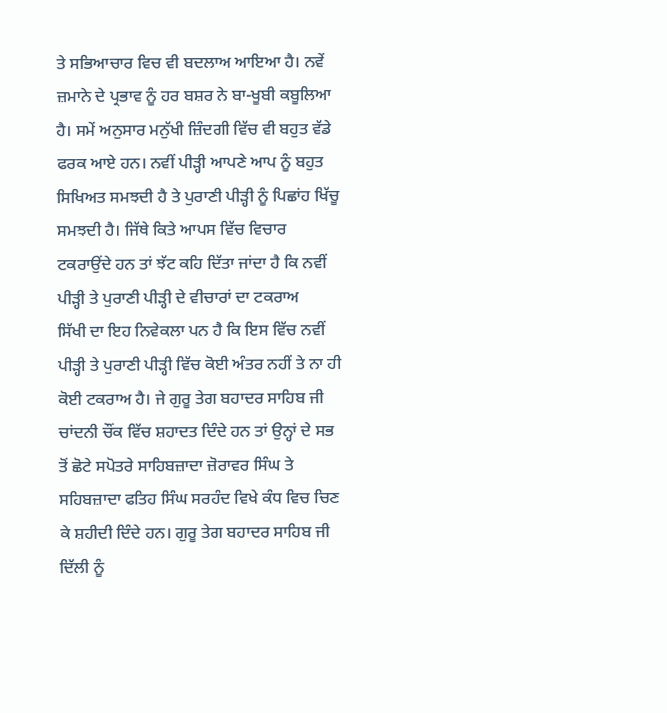ਤੇ ਸਭਿਆਚਾਰ ਵਿਚ ਵੀ ਬਦਲਾਅ ਆਇਆ ਹੈ। ਨਵੇਂ ਜ਼ਮਾਨੇ ਦੇ ਪ੍ਰਭਾਵ ਨੂੰ ਹਰ ਬਸ਼ਰ ਨੇ ਬਾ-ਖੂਬੀ ਕਬੂਲਿਆ ਹੈ। ਸਮੇਂ ਅਨੁਸਾਰ ਮਨੁੱਖੀ ਜ਼ਿੰਦਗੀ ਵਿੱਚ ਵੀ ਬਹੁਤ ਵੱਡੇ ਫਰਕ ਆਏ ਹਨ। ਨਵੀਂ ਪੀੜ੍ਹੀ ਆਪਣੇ ਆਪ ਨੂੰ ਬਹੁਤ ਸਿਖਿਅਤ ਸਮਝਦੀ ਹੈ ਤੇ ਪੁਰਾਣੀ ਪੀੜ੍ਹੀ ਨੂੰ ਪਿਛਾਂਹ ਖਿੱਚੂ ਸਮਝਦੀ ਹੈ। ਜਿੱਥੇ ਕਿਤੇ ਆਪਸ ਵਿੱਚ ਵਿਚਾਰ ਟਕਰਾਉਂਦੇ ਹਨ ਤਾਂ ਝੱਟ ਕਹਿ ਦਿੱਤਾ ਜਾਂਦਾ ਹੈ ਕਿ ਨਵੀਂ ਪੀੜ੍ਹੀ ਤੇ ਪੁਰਾਣੀ ਪੀੜ੍ਹੀ ਦੇ ਵੀਚਾਰਾਂ ਦਾ ਟਕਰਾਅ
ਸਿੱਖੀ ਦਾ ਇਹ ਨਿਵੇਕਲਾ ਪਨ ਹੈ ਕਿ ਇਸ ਵਿੱਚ ਨਵੀਂ ਪੀੜ੍ਹੀ ਤੇ ਪੁਰਾਣੀ ਪੀੜ੍ਹੀ ਵਿੱਚ ਕੋਈ ਅੰਤਰ ਨਹੀਂ ਤੇ ਨਾ ਹੀ ਕੋਈ ਟਕਰਾਅ ਹੈ। ਜੇ ਗੁਰੂ ਤੇਗ ਬਹਾਦਰ ਸਾਹਿਬ ਜੀ ਚਾਂਦਨੀ ਚੌਂਕ ਵਿੱਚ ਸ਼ਹਾਦਤ ਦਿੰਦੇ ਹਨ ਤਾਂ ਉਨ੍ਹਾਂ ਦੇ ਸਭ ਤੋਂ ਛੋਟੇ ਸਪੋਤਰੇ ਸਾਹਿਬਜ਼ਾਦਾ ਜ਼ੋਰਾਵਰ ਸਿੰਘ ਤੇ ਸਹਿਬਜ਼ਾਦਾ ਫਤਿਹ ਸਿੰਘ ਸਰਹੰਦ ਵਿਖੇ ਕੰਧ ਵਿਚ ਚਿਣ ਕੇ ਸ਼ਹੀਦੀ ਦਿੰਦੇ ਹਨ। ਗੁਰੂ ਤੇਗ ਬਹਾਦਰ ਸਾਹਿਬ ਜੀ ਦਿੱਲੀ ਨੂੰ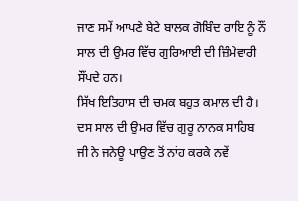ਜਾਣ ਸਮੇਂ ਆਪਣੇ ਬੇਟੇ ਬਾਲਕ ਗੋਬਿੰਦ ਰਾਇ ਨੂੰ ਨੌਂ ਸਾਲ ਦੀ ਉਮਰ ਵਿੱਚ ਗੁਰਿਆਈ ਦੀ ਜ਼ਿੰਮੇਵਾਰੀ ਸੌਂਪਦੇ ਹਨ।
ਸਿੱਖ ਇਤਿਹਾਸ ਦੀ ਚਮਕ ਬਹੁਤ ਕਮਾਲ ਦੀ ਹੈ। ਦਸ ਸਾਲ ਦੀ ਉਮਰ ਵਿੱਚ ਗੁਰੂ ਨਾਨਕ ਸਾਹਿਬ ਜੀ ਨੇ ਜਨੇਊ ਪਾਉਣ ਤੋਂ ਨਾਂਹ ਕਰਕੇ ਨਵੇਂ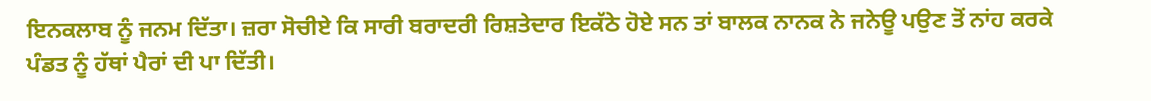ਇਨਕਲਾਬ ਨੂੰ ਜਨਮ ਦਿੱਤਾ। ਜ਼ਰਾ ਸੋਚੀਏ ਕਿ ਸਾਰੀ ਬਰਾਦਰੀ ਰਿਸ਼ਤੇਦਾਰ ਇਕੱਠੇ ਹੋਏ ਸਨ ਤਾਂ ਬਾਲਕ ਨਾਨਕ ਨੇ ਜਨੇਊ ਪਉਣ ਤੋਂ ਨਾਂਹ ਕਰਕੇ ਪੰਡਤ ਨੂੰ ਹੱਥਾਂ ਪੈਰਾਂ ਦੀ ਪਾ ਦਿੱਤੀ।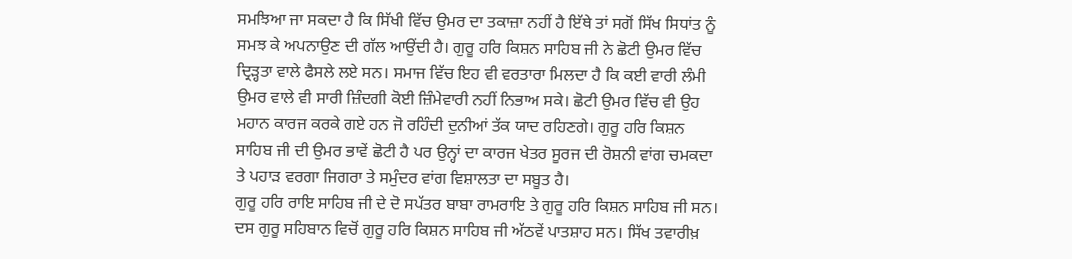ਸਮਝਿਆ ਜਾ ਸਕਦਾ ਹੈ ਕਿ ਸਿੱਖੀ ਵਿੱਚ ਉਮਰ ਦਾ ਤਕਾਜ਼ਾ ਨਹੀਂ ਹੈ ਇੱਥੇ ਤਾਂ ਸਗੋਂ ਸਿੱਖ ਸਿਧਾਂਤ ਨੂੰ ਸਮਝ ਕੇ ਅਪਨਾਉਣ ਦੀ ਗੱਲ ਆਉਂਦੀ ਹੈ। ਗੁਰੂ ਹਰਿ ਕਿਸ਼ਨ ਸਾਹਿਬ ਜੀ ਨੇ ਛੋਟੀ ਉਮਰ ਵਿੱਚ ਦ੍ਰਿੜ੍ਹਤਾ ਵਾਲੇ ਫੈਸਲੇ ਲਏ ਸਨ। ਸਮਾਜ ਵਿੱਚ ਇਹ ਵੀ ਵਰਤਾਰਾ ਮਿਲਦਾ ਹੈ ਕਿ ਕਈ ਵਾਰੀ ਲੰਮੀ ਉਮਰ ਵਾਲੇ ਵੀ ਸਾਰੀ ਜ਼ਿੰਦਗੀ ਕੋਈ ਜ਼ਿੰਮੇਵਾਰੀ ਨਹੀਂ ਨਿਭਾਅ ਸਕੇ। ਛੋਟੀ ਉਮਰ ਵਿੱਚ ਵੀ ਉਹ ਮਹਾਨ ਕਾਰਜ ਕਰਕੇ ਗਏ ਹਨ ਜੋ ਰਹਿੰਦੀ ਦੁਨੀਆਂ ਤੱਕ ਯਾਦ ਰਹਿਣਗੇ। ਗੁਰੂ ਹਰਿ ਕਿਸ਼ਨ ਸਾਹਿਬ ਜੀ ਦੀ ਉਮਰ ਭਾਵੇਂ ਛੋਟੀ ਹੈ ਪਰ ਉਨ੍ਹਾਂ ਦਾ ਕਾਰਜ ਖੇਤਰ ਸੂਰਜ ਦੀ ਰੋਸ਼ਨੀ ਵਾਂਗ ਚਮਕਦਾ ਤੇ ਪਹਾੜ ਵਰਗਾ ਜਿਗਰਾ ਤੇ ਸਮੁੰਦਰ ਵਾਂਗ ਵਿਸ਼ਾਲਤਾ ਦਾ ਸਬੂਤ ਹੈ।
ਗੁਰੂ ਹਰਿ ਰਾਇ ਸਾਹਿਬ ਜੀ ਦੇ ਦੋ ਸਪੱਤਰ ਬਾਬਾ ਰਾਮਰਾਇ ਤੇ ਗੁਰੂ ਹਰਿ ਕਿਸ਼ਨ ਸਾਹਿਬ ਜੀ ਸਨ। ਦਸ ਗੁਰੂ ਸਹਿਬਾਨ ਵਿਚੋਂ ਗੁਰੂ ਹਰਿ ਕਿਸ਼ਨ ਸਾਹਿਬ ਜੀ ਅੱਠਵੇਂ ਪਾਤਸ਼ਾਹ ਸਨ। ਸਿੱਖ ਤਵਾਰੀਖ਼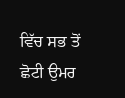ਵਿੱਚ ਸਭ ਤੋਂ ਛੋਟੀ ਉਮਰ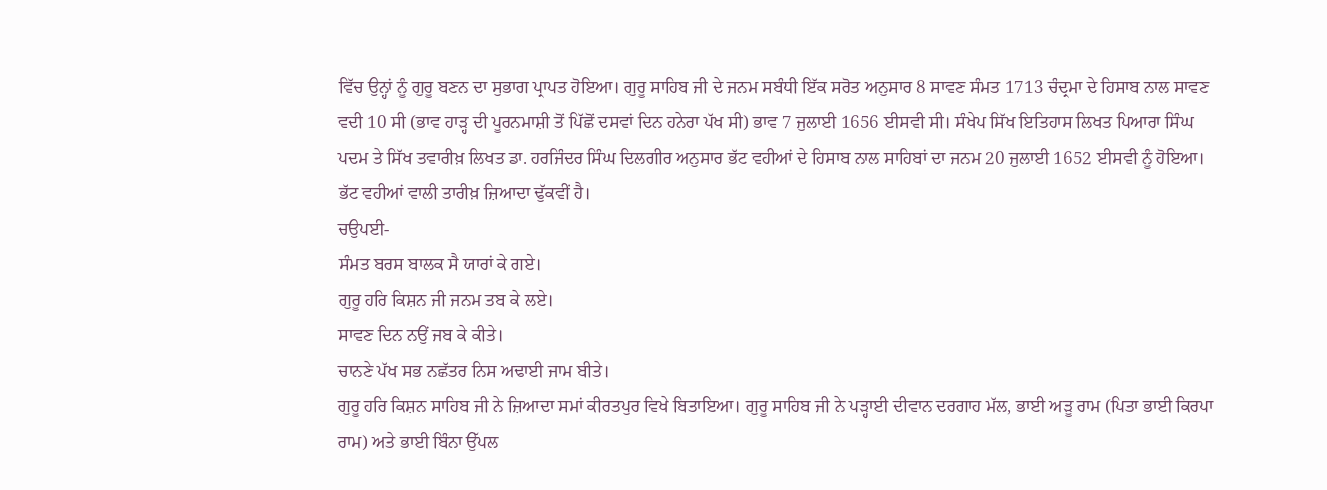ਵਿੱਚ ਉਨ੍ਹਾਂ ਨੂੰ ਗੁਰੂ ਬਣਨ ਦਾ ਸੁਭਾਗ ਪ੍ਰਾਪਤ ਹੋਇਆ। ਗੁਰੂ ਸਾਹਿਬ ਜੀ ਦੇ ਜਨਮ ਸਬੰਧੀ ਇੱਕ ਸਰੋਤ ਅਨੁਸਾਰ 8 ਸਾਵਣ ਸੰਮਤ 1713 ਚੰਦ੍ਰਮਾ ਦੇ ਹਿਸਾਬ ਨਾਲ ਸਾਵਣ ਵਦੀ 10 ਸੀ (ਭਾਵ ਹਾੜ੍ਹ ਦੀ ਪੂਰਨਮਾਸ਼ੀ ਤੋਂ ਪਿੱਛੋਂ ਦਸਵਾਂ ਦਿਨ ਹਨੇਰਾ ਪੱਖ ਸੀ) ਭਾਵ 7 ਜੁਲਾਈ 1656 ਈਸਵੀ ਸੀ। ਸੰਖੇਪ ਸਿੱਖ ਇਤਿਹਾਸ ਲਿਖਤ ਪਿਆਰਾ ਸਿੰਘ ਪਦਮ ਤੇ ਸਿੱਖ ਤਵਾਰੀਖ਼ ਲਿਖਤ ਡਾ. ਹਰਜਿੰਦਰ ਸਿੰਘ ਦਿਲਗੀਰ ਅਨੁਸਾਰ ਭੱਟ ਵਹੀਆਂ ਦੇ ਹਿਸਾਬ ਨਾਲ ਸਾਹਿਬਾਂ ਦਾ ਜਨਮ 20 ਜੁਲਾਈ 1652 ਈਸਵੀ ਨੂੰ ਹੋਇਆ। ਭੱਟ ਵਹੀਆਂ ਵਾਲੀ ਤਾਰੀਖ਼ ਜ਼ਿਆਦਾ ਢੁੱਕਵੀਂ ਹੈ।
ਚਉਪਈ-
ਸੰਮਤ ਬਰਸ ਬਾਲਕ ਸੈ ਯਾਰਾਂ ਕੇ ਗਏ।
ਗੁਰੂ ਹਰਿ ਕਿਸ਼ਨ ਜੀ ਜਨਮ ਤਬ ਕੇ ਲਏ।
ਸਾਵਣ ਦਿਨ ਨਉਂ ਜਬ ਕੇ ਕੀਤੇ।
ਚਾਨਣੇ ਪੱਖ ਸਭ ਨਛੱਤਰ ਨਿਸ ਅਢਾਈ ਜਾਮ ਬੀਤੇ।
ਗੁਰੂ ਹਰਿ ਕਿਸ਼ਨ ਸਾਹਿਬ ਜੀ ਨੇ ਜ਼ਿਆਦਾ ਸਮਾਂ ਕੀਰਤਪੁਰ ਵਿਖੇ ਬਿਤਾਇਆ। ਗੁਰੂ ਸਾਹਿਬ ਜੀ ਨੇ ਪੜ੍ਹਾਈ ਦੀਵਾਨ ਦਰਗਾਹ ਮੱਲ, ਭਾਈ ਅੜੂ ਰਾਮ (ਪਿਤਾ ਭਾਈ ਕਿਰਪਾ ਰਾਮ) ਅਤੇ ਭਾਈ ਬਿੰਨਾ ਉੱਪਲ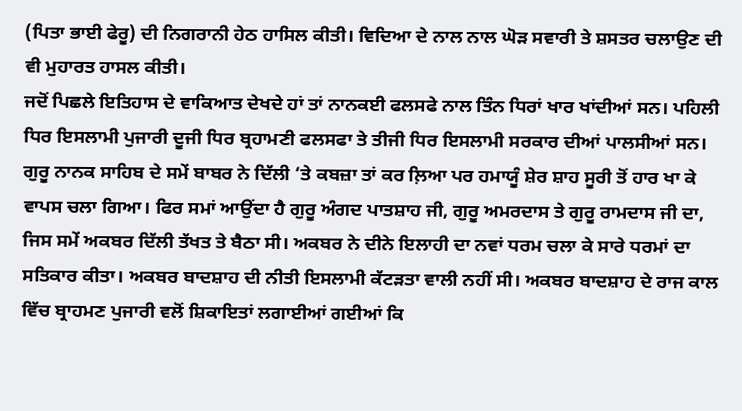(ਪਿਤਾ ਭਾਈ ਫੇਰੂ) ਦੀ ਨਿਗਰਾਨੀ ਹੇਠ ਹਾਸਿਲ ਕੀਤੀ। ਵਿਦਿਆ ਦੇ ਨਾਲ ਨਾਲ ਘੋੜ ਸਵਾਰੀ ਤੇ ਸ਼ਸਤਰ ਚਲਾਉਣ ਦੀ ਵੀ ਮੁਹਾਰਤ ਹਾਸਲ ਕੀਤੀ।
ਜਦੋਂ ਪਿਛਲੇ ਇਤਿਹਾਸ ਦੇ ਵਾਕਿਆਤ ਦੇਖਦੇ ਹਾਂ ਤਾਂ ਨਾਨਕਈ ਫਲਸਫੇ ਨਾਲ ਤਿੰਨ ਧਿਰਾਂ ਖਾਰ ਖਾਂਦੀਆਂ ਸਨ। ਪਹਿਲੀ ਧਿਰ ਇਸਲਾਮੀ ਪੁਜਾਰੀ ਦੂਜੀ ਧਿਰ ਬ੍ਰਹਾਮਣੀ ਫਲਸਫਾ ਤੇ ਤੀਜੀ ਧਿਰ ਇਸਲਾਮੀ ਸਰਕਾਰ ਦੀਆਂ ਪਾਲਸੀਆਂ ਸਨ। ਗੁਰੂ ਨਾਨਕ ਸਾਹਿਬ ਦੇ ਸਮੇਂ ਬਾਬਰ ਨੇ ਦਿੱਲੀ ‘ਤੇ ਕਬਜ਼ਾ ਤਾਂ ਕਰ ਲ਼ਿਆ ਪਰ ਹਮਾਯੂੰ ਸ਼ੇਰ ਸ਼ਾਹ ਸੂਰੀ ਤੋਂ ਹਾਰ ਖਾ ਕੇ ਵਾਪਸ ਚਲਾ ਗਿਆ। ਫਿਰ ਸਮਾਂ ਆਉਂਦਾ ਹੈ ਗੁਰੂ ਅੰਗਦ ਪਾਤਸ਼ਾਹ ਜੀ, ਗੁਰੂ ਅਮਰਦਾਸ ਤੇ ਗੁਰੂ ਰਾਮਦਾਸ ਜੀ ਦਾ, ਜਿਸ ਸਮੇਂ ਅਕਬਰ ਦਿੱਲੀ ਤੱਖਤ ਤੇ ਬੈਠਾ ਸੀ। ਅਕਬਰ ਨੇ ਦੀਨੇ ਇਲਾਹੀ ਦਾ ਨਵਾਂ ਧਰਮ ਚਲਾ ਕੇ ਸਾਰੇ ਧਰਮਾਂ ਦਾ ਸਤਿਕਾਰ ਕੀਤਾ। ਅਕਬਰ ਬਾਦਸ਼ਾਹ ਦੀ ਨੀਤੀ ਇਸਲਾਮੀ ਕੱਟੜਤਾ ਵਾਲੀ ਨਹੀਂ ਸੀ। ਅਕਬਰ ਬਾਦਸ਼ਾਹ ਦੇ ਰਾਜ ਕਾਲ ਵਿੱਚ ਬ੍ਰਾਹਮਣ ਪੁਜਾਰੀ ਵਲੋਂ ਸ਼ਿਕਾਇਤਾਂ ਲਗਾਈਆਂ ਗਈਆਂ ਕਿ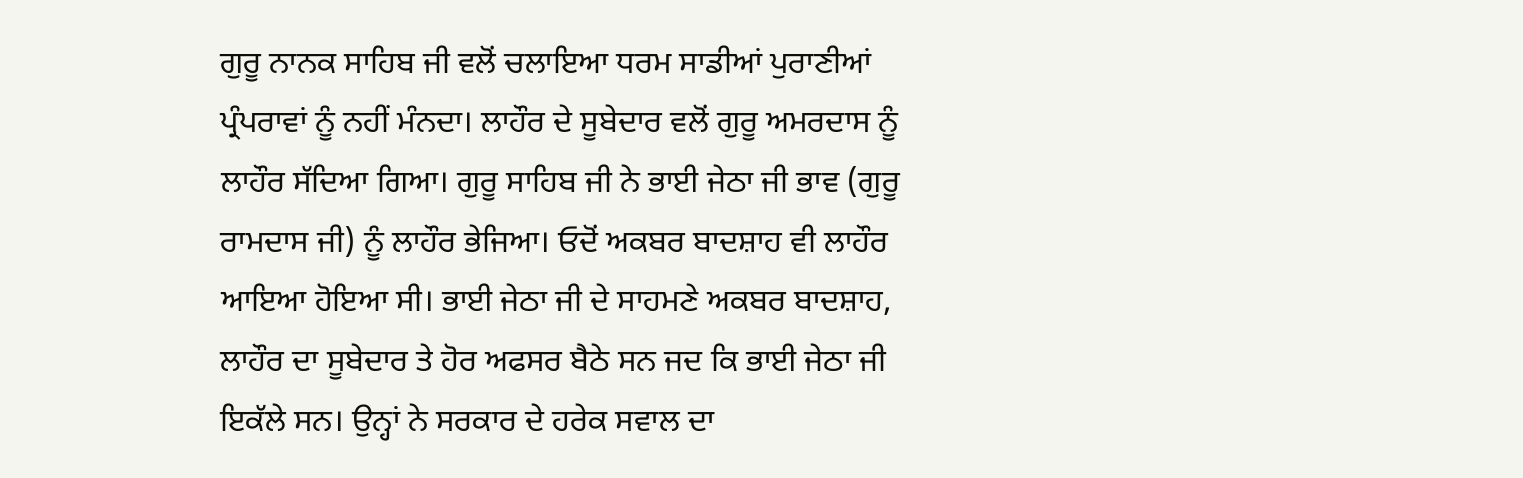ਗੁਰੂ ਨਾਨਕ ਸਾਹਿਬ ਜੀ ਵਲੋਂ ਚਲਾਇਆ ਧਰਮ ਸਾਡੀਆਂ ਪੁਰਾਣੀਆਂ ਪ੍ਰੰਪਰਾਵਾਂ ਨੂੰ ਨਹੀਂ ਮੰਨਦਾ। ਲਾਹੌਰ ਦੇ ਸੂਬੇਦਾਰ ਵਲੋਂ ਗੁਰੂ ਅਮਰਦਾਸ ਨੂੰ ਲਾਹੌਰ ਸੱਦਿਆ ਗਿਆ। ਗੁਰੂ ਸਾਹਿਬ ਜੀ ਨੇ ਭਾਈ ਜੇਠਾ ਜੀ ਭਾਵ (ਗੁਰੂ ਰਾਮਦਾਸ ਜੀ) ਨੂੰ ਲਾਹੌਰ ਭੇਜਿਆ। ਓਦੋਂ ਅਕਬਰ ਬਾਦਸ਼ਾਹ ਵੀ ਲਾਹੌਰ ਆਇਆ ਹੋਇਆ ਸੀ। ਭਾਈ ਜੇਠਾ ਜੀ ਦੇ ਸਾਹਮਣੇ ਅਕਬਰ ਬਾਦਸ਼ਾਹ, ਲਾਹੌਰ ਦਾ ਸੂਬੇਦਾਰ ਤੇ ਹੋਰ ਅਫਸਰ ਬੈਠੇ ਸਨ ਜਦ ਕਿ ਭਾਈ ਜੇਠਾ ਜੀ ਇਕੱਲੇ ਸਨ। ਉਨ੍ਹਾਂ ਨੇ ਸਰਕਾਰ ਦੇ ਹਰੇਕ ਸਵਾਲ ਦਾ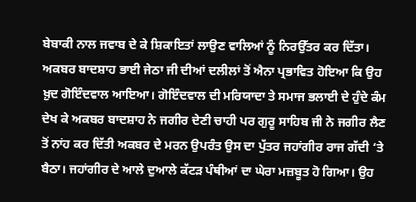ਬੇਬਾਕੀ ਨਾਲ ਜਵਾਬ ਦੇ ਕੇ ਸ਼ਿਕਾਇਤਾਂ ਲਾਉਣ ਵਾਲਿਆਂ ਨੂੰ ਨਿਰਉੱਤਰ ਕਰ ਦਿੱਤਾ। ਅਕਬਰ ਬਾਦਸ਼ਾਹ ਭਾਈ ਜੇਠਾ ਜੀ ਦੀਆਂ ਦਲੀਲਾਂ ਤੋਂ ਐਨਾ ਪ੍ਰਭਾਵਿਤ ਹੋਇਆ ਕਿ ਉਹ ਖ਼ੁਦ ਗੋਇੰਦਵਾਲ ਆਇਆ। ਗੋਇੰਦਵਾਲ ਦੀ ਮਰਿਯਾਦਾ ਤੇ ਸਮਾਜ ਭਲਾਈ ਦੇ ਹੁੰਦੇ ਕੰਮ ਦੇਖ ਕੇ ਅਕਬਰ ਬਾਦਸ਼ਾਹ ਨੇ ਜਗੀਰ ਦੇਣੀ ਚਾਹੀ ਪਰ ਗੁਰੂ ਸਾਹਿਬ ਜੀ ਨੇ ਜਗੀਰ ਲੈਣ ਤੋਂ ਨਾਂਹ ਕਰ ਦਿੱਤੀ ਅਕਬਰ ਦੇ ਮਰਨ ਉਪਰੰਤ ਉਸ ਦਾ ਪੁੱਤਰ ਜਹਾਂਗੀਰ ਰਾਜ ਗੱਦੀ ‘ਤੇ ਬੈਠਾ। ਜਹਾਂਗੀਰ ਦੇ ਆਲੇ ਦੁਆਲੇ ਕੱਟੜ ਪੰਥੀਆਂ ਦਾ ਘੇਰਾ ਮਜ਼ਬੂਤ ਹੋ ਗਿਆ। ਉਹ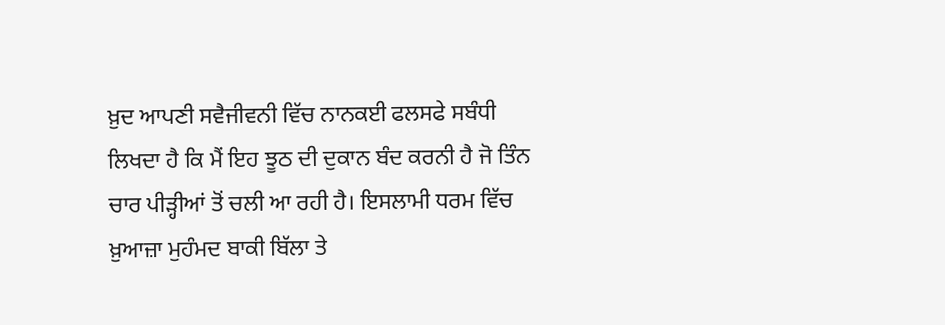ਖ਼ੁਦ ਆਪਣੀ ਸਵੈਜੀਵਨੀ ਵਿੱਚ ਨਾਨਕਈ ਫਲਸਫੇ ਸਬੰਧੀ ਲਿਖਦਾ ਹੈ ਕਿ ਮੈਂ ਇਹ ਝੂਠ ਦੀ ਦੁਕਾਨ ਬੰਦ ਕਰਨੀ ਹੈ ਜੋ ਤਿੰਨ ਚਾਰ ਪੀੜ੍ਹੀਆਂ ਤੋਂ ਚਲੀ ਆ ਰਹੀ ਹੈ। ਇਸਲਾਮੀ ਧਰਮ ਵਿੱਚ ਖ਼ੁਆਜ਼ਾ ਮੁਹੰਮਦ ਬਾਕੀ ਬਿੱਲਾ ਤੇ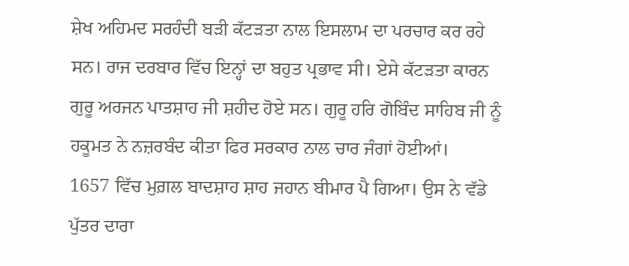ਸ਼ੇਖ ਅਹਿਮਦ ਸਰਹੰਦੀ ਬੜੀ ਕੱਟੜਤਾ ਨਾਲ ਇਸਲਾਮ ਦਾ ਪਰਚਾਰ ਕਰ ਰਹੇ ਸਨ। ਰਾਜ ਦਰਬਾਰ ਵਿੱਚ ਇਨ੍ਹਾਂ ਦਾ ਬਹੁਤ ਪ੍ਰਭਾਵ ਸੀ। ਏਸੇ ਕੱਟੜਤਾ ਕਾਰਨ ਗੁਰੂ ਅਰਜਨ ਪਾਤਸ਼ਾਹ ਜੀ ਸ਼ਹੀਦ ਹੋਏ ਸਨ। ਗੁਰੂ ਹਰਿ ਗੋਬਿੰਦ ਸਾਹਿਬ ਜੀ ਨੂੰ ਹਕੂਮਤ ਨੇ ਨਜ਼ਰਬੰਦ ਕੀਤਾ ਫਿਰ ਸਰਕਾਰ ਨਾਲ ਚਾਰ ਜੰਗਾਂ ਹੋਈਆਂ।
1657 ਵਿੱਚ ਮੁਗ਼ਲ ਬਾਦਸ਼ਾਹ ਸ਼ਾਹ ਜਹਾਨ ਬੀਮਾਰ ਪੈ ਗਿਆ। ਉਸ ਨੇ ਵੱਡੇ ਪੁੱਤਰ ਦਾਰਾ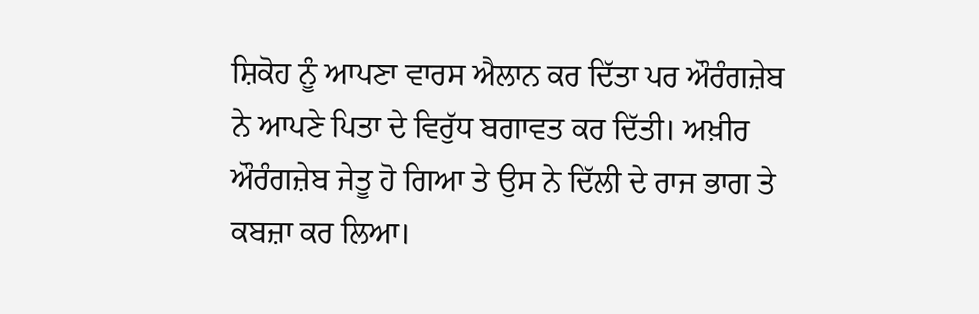ਸ਼ਿਕੋਹ ਨੂੰ ਆਪਣਾ ਵਾਰਸ ਐਲਾਨ ਕਰ ਦਿੱਤਾ ਪਰ ਔਰੰਗਜ਼ੇਬ ਨੇ ਆਪਣੇ ਪਿਤਾ ਦੇ ਵਿਰੁੱਧ ਬਗਾਵਤ ਕਰ ਦਿੱਤੀ। ਅਖ਼ੀਰ ਔਰੰਗਜ਼ੇਬ ਜੇਤੂ ਹੋ ਗਿਆ ਤੇ ਉਸ ਨੇ ਦਿੱਲੀ ਦੇ ਰਾਜ ਭਾਗ ਤੇ ਕਬਜ਼ਾ ਕਰ ਲਿਆ।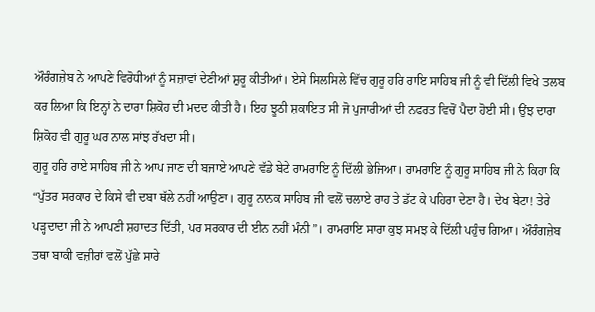ਔਰੰਗਜ਼ੇਬ ਨੇ ਆਪਣੇ ਵਿਰੋਧੀਆਂ ਨੂੰ ਸਜ਼ਾਵਾਂ ਦੇਣੀਆਂ ਸ਼ੁਰੂ ਕੀਤੀਆਂ। ਏਸੇ ਸਿਲਸਿਲੇ ਵਿੱਚ ਗੁਰੂ ਹਰਿ ਰਾਇ ਸਾਹਿਬ ਜੀ ਨੂੰ ਵੀ ਦਿੱਲੀ ਵਿਖੇ ਤਲਬ ਕਰ ਲਿਆ ਕਿ ਇਨ੍ਹਾਂ ਨੇ ਦਾਰਾ ਸ਼ਿਕੋਹ ਦੀ ਮਦਦ ਕੀਤੀ ਹੈ। ਇਹ ਝੂਠੀ ਸ਼ਕਾਇਤ ਸੀ ਜੋ ਪੁਜਾਰੀਆਂ ਦੀ ਨਫਰਤ ਵਿਚੋਂ ਪੈਦਾ ਹੋਈ ਸੀ। ਉਂਝ ਦਾਰਾ ਸ਼ਿਕੋਹ ਵੀ ਗੁਰੂ ਘਰ ਨਾਲ ਸਾਂਝ ਰੱਖਦਾ ਸੀ।
ਗੁਰੂ ਹਰਿ ਰਾਏ ਸਾਹਿਬ ਜੀ ਨੇ ਆਪ ਜਾਣ ਦੀ ਬਜਾਏ ਆਪਣੇ ਵੱਡੇ ਬੇਟੇ ਰਾਮਰਾਇ ਨੂੰ ਦਿੱਲੀ ਭੇਜਿਆ। ਰਾਮਰਾਇ ਨੂੰ ਗੁਰੂ ਸਾਹਿਬ ਜੀ ਨੇ ਕਿਹਾ ਕਿ “ਪੁੱਤਰ ਸਰਕਾਰ ਦੇ ਕਿਸੇ ਵੀ ਦਬਾ ਥੱਲੇ ਨਹੀਂ ਆਉਣਾ। ਗੁਰੂ ਨਾਨਕ ਸਾਹਿਬ ਜੀ ਵਲੋਂ ਚਲਾਏ ਰਾਹ ਤੇ ਡੱਟ ਕੇ ਪਹਿਰਾ ਦੇਣਾ ਹੈ। ਦੇਖ ਬੇਟਾ! ਤੇਰੇ ਪੜ੍ਹਦਾਦਾ ਜੀ ਨੇ ਆਪਣੀ ਸ਼ਹਾਦਤ ਦਿੱਤੀ, ਪਰ ਸਰਕਾਰ ਦੀ ਈਨ ਨਹੀਂ ਮੰਨੀ”। ਰਾਮਰਾਇ ਸਾਰਾ ਕੁਝ ਸਮਝ ਕੇ ਦਿੱਲੀ ਪਹੁੰਚ ਗਿਆ। ਔਰੰਗਜ਼ੇਬ ਤਥਾ ਬਾਕੀ ਵਜ਼ੀਰਾਂ ਵਲੋਂ ਪੁੱਛੇ ਸਾਰੇ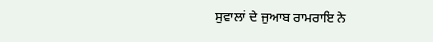ਸੁਵਾਲਾਂ ਦੇ ਜੁਆਬ ਰਾਮਰਾਇ ਨੇ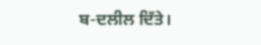ਬ-ਦਲੀਲ ਦਿੱਤੇ।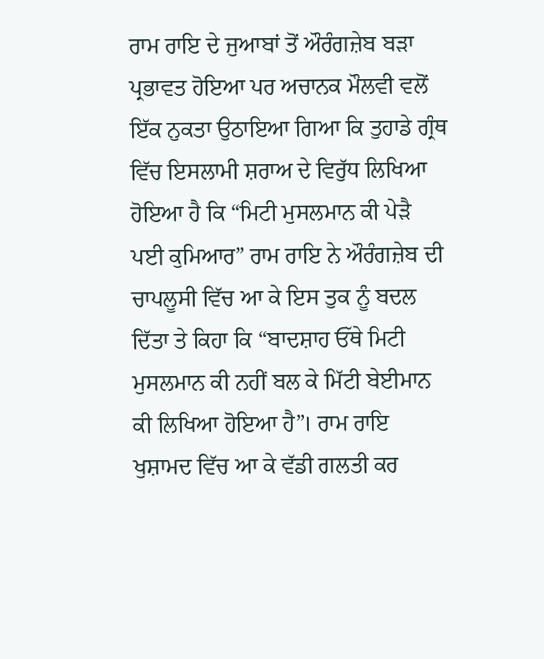ਰਾਮ ਰਾਇ ਦੇ ਜੁਆਬਾਂ ਤੋਂ ਔਰੰਗਜ਼ੇਬ ਬੜਾ ਪ੍ਰਭਾਵਤ ਹੋਇਆ ਪਰ ਅਚਾਨਕ ਮੌਲਵੀ ਵਲੋਂ ਇੱਕ ਨੁਕਤਾ ਉਠਾਇਆ ਗਿਆ ਕਿ ਤੁਹਾਡੇ ਗ੍ਰੰਥ ਵਿੱਚ ਇਸਲਾਮੀ ਸ਼ਰਾਅ ਦੇ ਵਿਰੁੱਧ ਲਿਖਿਆ ਹੋਇਆ ਹੈ ਕਿ “ਮਿਟੀ ਮੁਸਲਮਾਨ ਕੀ ਪੇੜੈ ਪਈ ਕੁਮਿਆਰ” ਰਾਮ ਰਾਇ ਨੇ ਔਰੰਗਜ਼ੇਬ ਦੀ
ਚਾਪਲੂਸੀ ਵਿੱਚ ਆ ਕੇ ਇਸ ਤੁਕ ਨੂੰ ਬਦਲ ਦਿੱਤਾ ਤੇ ਕਿਹਾ ਕਿ “ਬਾਦਸ਼ਾਹ ਓੱਥੇ ਮਿਟੀ ਮੁਸਲਮਾਨ ਕੀ ਨਹੀਂ ਬਲ ਕੇ ਮਿੱਟੀ ਬੇਈਮਾਨ ਕੀ ਲਿਖਿਆ ਹੋਇਆ ਹੈ”। ਰਾਮ ਰਾਇ ਖੁਸ਼ਾਮਦ ਵਿੱਚ ਆ ਕੇ ਵੱਡੀ ਗਲਤੀ ਕਰ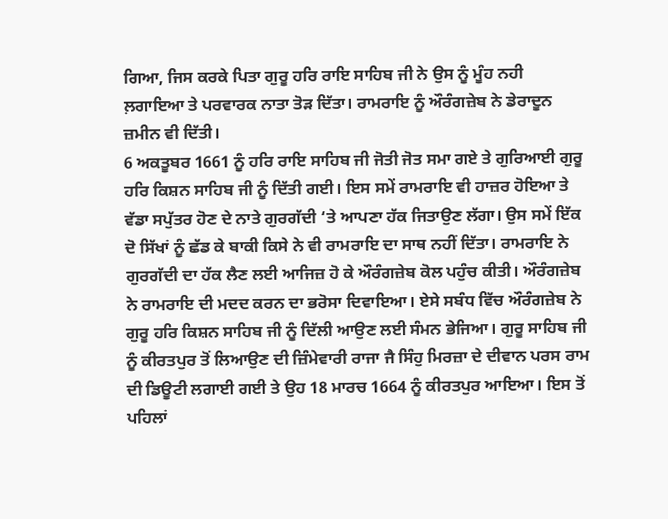ਗਿਆ, ਜਿਸ ਕਰਕੇ ਪਿਤਾ ਗੁਰੂ ਹਰਿ ਰਾਇ ਸਾਹਿਬ ਜੀ ਨੇ ਉਸ ਨੂੰ ਮੂੰਹ ਨਹੀ ਲ਼ਗਾਇਆ ਤੇ ਪਰਵਾਰਕ ਨਾਤਾ ਤੋੜ ਦਿੱਤਾ। ਰਾਮਰਾਇ ਨੂੰ ਔਰੰਗਜ਼ੇਬ ਨੇ ਡੇਰਾਦੂਨ ਜ਼ਮੀਨ ਵੀ ਦਿੱਤੀ।
6 ਅਕਤੂਬਰ 1661 ਨੂੰ ਹਰਿ ਰਾਇ ਸਾਹਿਬ ਜੀ ਜੋਤੀ ਜੋਤ ਸਮਾ ਗਏ ਤੇ ਗੁਰਿਆਈ ਗੁਰੂ ਹਰਿ ਕਿਸ਼ਨ ਸਾਹਿਬ ਜੀ ਨੂੰ ਦਿੱਤੀ ਗਈ। ਇਸ ਸਮੇਂ ਰਾਮਰਾਇ ਵੀ ਹਾਜ਼ਰ ਹੋਇਆ ਤੇ ਵੱਡਾ ਸਪੁੱਤਰ ਹੋਣ ਦੇ ਨਾਤੇ ਗੁਰਗੱਦੀ ‘ਤੇ ਆਪਣਾ ਹੱਕ ਜਿਤਾਉਣ ਲੱਗਾ। ਉਸ ਸਮੇਂ ਇੱਕ ਦੋ ਸਿੱਖਾਂ ਨੂੰ ਛੱਡ ਕੇ ਬਾਕੀ ਕਿਸੇ ਨੇ ਵੀ ਰਾਮਰਾਇ ਦਾ ਸਾਥ ਨਹੀਂ ਦਿੱਤਾ। ਰਾਮਰਾਇ ਨੇ ਗੁਰਗੱਦੀ ਦਾ ਹੱਕ ਲੈਣ ਲਈ ਆਜਿਜ਼ ਹੋ ਕੇ ਔਰੰਗਜ਼ੇਬ ਕੋਲ ਪਹੁੰਚ ਕੀਤੀ। ਔਰੰਗਜ਼ੇਬ ਨੇ ਰਾਮਰਾਇ ਦੀ ਮਦਦ ਕਰਨ ਦਾ ਭਰੋਸਾ ਦਿਵਾਇਆ। ਏਸੇ ਸਬੰਧ ਵਿੱਚ ਔਰੰਗਜ਼ੇਬ ਨੇ ਗੁਰੂ ਹਰਿ ਕਿਸ਼ਨ ਸਾਹਿਬ ਜੀ ਨੂੰ ਦਿੱਲੀ ਆਉਣ ਲਈ ਸੰਮਨ ਭੇਜਿਆ। ਗੁਰੂ ਸਾਹਿਬ ਜੀ ਨੂੰ ਕੀਰਤਪੁਰ ਤੋਂ ਲਿਆਉਣ ਦੀ ਜ਼ਿੰਮੇਵਾਰੀ ਰਾਜਾ ਜੈ ਸਿੰਹੁ ਮਿਰਜ਼ਾ ਦੇ ਦੀਵਾਨ ਪਰਸ ਰਾਮ ਦੀ ਡਿਊਟੀ ਲਗਾਈ ਗਈ ਤੇ ਉਹ 18 ਮਾਰਚ 1664 ਨੂੰ ਕੀਰਤਪੁਰ ਆਇਆ। ਇਸ ਤੋਂ ਪਹਿਲਾਂ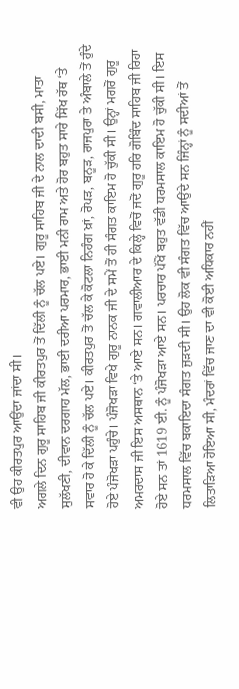ਵੀ ਉਹ ਕੀਰਤਪੁਰ ਆਉਂਦਾ ਜਾਂਦਾ ਸੀ।
ਅਗਲੇ ਦਿਨ ਗੁਰੂ ਸਾਹਿਬ ਜੀ ਕੀਰਤਪੁਰ ਤੋਂ ਦਿੱਲੀ ਨੂੰ ਚੱਲ ਪਏ। ਗੁਰੂ ਸਾਹਿਬ ਜੀ ਦੇ ਨਾਲ ਦਾਦੀ ਬਸੀ, ਮਾਤਾ ਸੁਲੱਖਣੀ, ਦੀਵਾਨ ਦਰਗਾਹ ਮੱਲ, ਭਾਈ ਦਰੀਆ ਪਰਮਾਰ, ਭਾਈ ਮਨੀ ਰਾਮ ਅਤੇ ਹੋਰ ਬਹੁਤ ਸਾਰੇ ਸਿੱਖ ਰੱਥ ‘ਤੇ ਸਵਾਰ ਹੋ ਕੇ ਦਿੱਲੀ ਨੂੰ ਚੱਲ ਪਏ। ਕੀਰਤਪੁਰ ਤੋਂ ਚੱਲ ਕੇ ਕੋਟਲਾ ਨਿਹੰਗ ਖ਼ਾਂ, ਰੋਪੜ, ਬਨੂੜ, ਰਾਜਪੁਰਾ ਤੇ ਅੰਬਾਲੇ ਤੋਂ ਹੁੰਦੇ ਹੋਏ ਪੰਜੋਖੜਾ ਪਹੁੰਚੇ। ਪੰਜੋਖੜਾ ਵਿਖੇ ਗੁਰੂ ਨਾਨਕ ਜੀ ਦੇ ਸਮੇਂ ਤੋਂ ਹੀ ਸੰਗਤ ਕਾਇਮ ਹੋ ਚੁੱਕੀ ਸੀ। ਉਨ੍ਹਾਂ ਮਗਰੋਂ ਗੁਰੂ ਅਮਰਦਾਸ ਜੀ ਇਸ ਅਸਥਾਨ ‘ਤੇ ਆਏ ਸਨ। ਗਵਾਲੀਆਰ ਦੇ ਕਿਲ੍ਹੇ ਵਿਚੋਂ ਜਦੋਂ ਗੁਰੂ ਹਰਿ ਗੋਬਿੰਦ ਸਾਹਿਬ ਜੀ ਰਿਹਾ ਹੋਏ ਸਨ ਤਾਂ 1619 ਈ. ਨੂੰ ਪੰਜੋਖੜਾ ਆਏ ਸਨ। ਪਰਚਾਰ ਪੱਖੋਂ ਬਹੁਤ ਵੱਡੀ ਧਰਮਸਾਲ ਕਾਇਮ ਹੋ ਚੁੱਕੀ ਸੀ। ਇਸ ਧਰਮਸਾਲ ਵਿੱਚ ਬਕਾਇਦਾ ਸੰਗਤ ਜੁੜਦੀ ਸੀ। ਉਹ ਲੋਕ ਵੀ ਸੰਗਤ ਵਿੱਚ ਆਉਂਦੇ ਸਨ ਜਿੰਨ੍ਹਾਂ ਨੂੰ ਸਦੀਆਂ ਤੋਂ ਲਿਤਾੜਿਆ ਹੋਇਆ ਸੀ, ਮੰਦਰਾਂ ਵਿੱਚ ਜਾਣ ਦਾ ਵੀ ਕੋਈ ਅਧਿਕਾਰ ਨਹੀਂ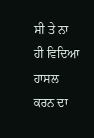ਸੀ ਤੇ ਨਾ ਹੀ ਵਿਦਿਆ ਹਾਸਲ ਕਰਨ ਦਾ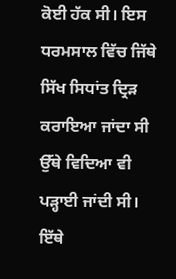ਕੋਈ ਹੱਕ ਸੀ। ਇਸ ਧਰਮਸਾਲ ਵਿੱਚ ਜਿੱਥੇ ਸਿੱਖ ਸਿਧਾਂਤ ਦ੍ਰਿੜ ਕਰਾਇਆ ਜਾਂਦਾ ਸੀ ਉੱਥੇ ਵਿਦਿਆ ਵੀ ਪੜ੍ਹਾਈ ਜਾਂਦੀ ਸੀ। ਇੱਥੇ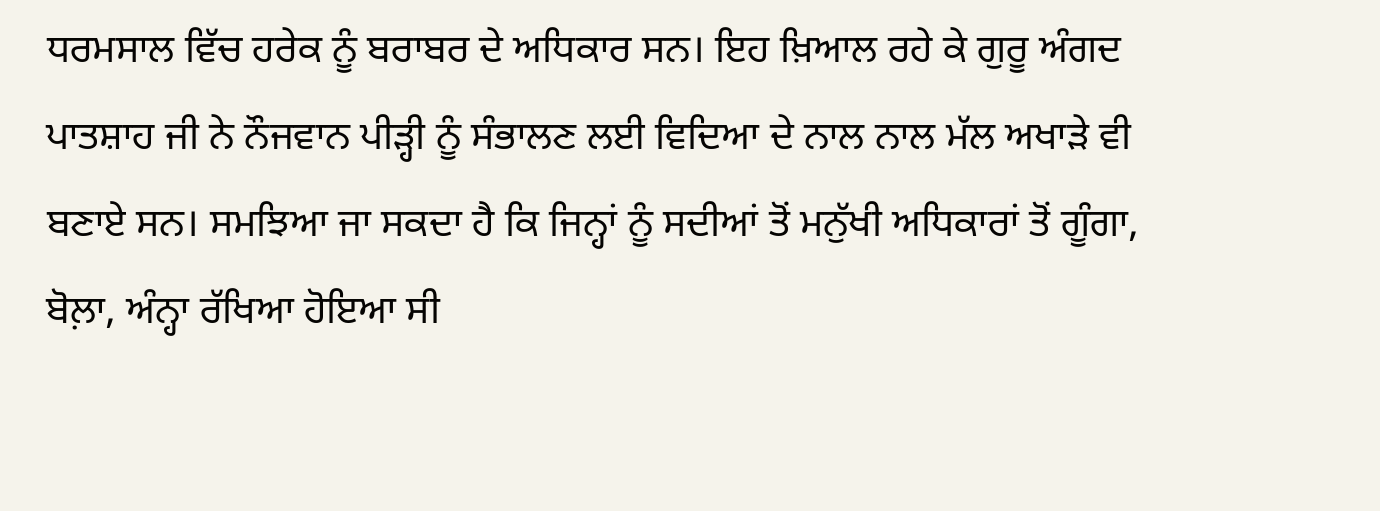ਧਰਮਸਾਲ ਵਿੱਚ ਹਰੇਕ ਨੂੰ ਬਰਾਬਰ ਦੇ ਅਧਿਕਾਰ ਸਨ। ਇਹ ਖ਼ਿਆਲ ਰਹੇ ਕੇ ਗੁਰੂ ਅੰਗਦ ਪਾਤਸ਼ਾਹ ਜੀ ਨੇ ਨੌਜਵਾਨ ਪੀੜ੍ਹੀ ਨੂੰ ਸੰਭਾਲਣ ਲਈ ਵਿਦਿਆ ਦੇ ਨਾਲ ਨਾਲ ਮੱਲ ਅਖਾੜੇ ਵੀ ਬਣਾਏ ਸਨ। ਸਮਝਿਆ ਜਾ ਸਕਦਾ ਹੈ ਕਿ ਜਿਨ੍ਹਾਂ ਨੂੰ ਸਦੀਆਂ ਤੋਂ ਮਨੁੱਖੀ ਅਧਿਕਾਰਾਂ ਤੋਂ ਗੂੰਗਾ, ਬੋਲ਼ਾ, ਅੰਨ੍ਹਾ ਰੱਖਿਆ ਹੋਇਆ ਸੀ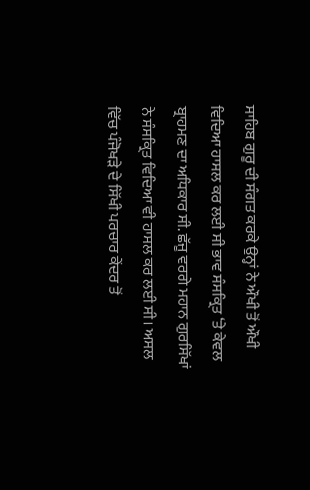ਸਾਹਿਬ ਗੁਰੂ ਦੀ ਸੰਗਤ ਕਰਕੇ ਉਨ੍ਹਾਂ ਨੇ ਔਖੀ ਤੋਂ ਔਖੀ ਵਿਦਿਆ ਹਾਸਲ ਕਰ ਲਈ ਸੀ ਭਾਵ ਸੰਸਕ੍ਰਿਤ ‘ਤੇ ਕੇਵਲ ਬ੍ਰਾਹਮਣ ਦਾ ਅਧਿਕਾਰ ਸੀ. ਛੱਜੂ ਵਰਗੇ ਮਹਾਨ ਗੁਰਸਿੱਖਾਂ ਨੇ ਸੰਸਕ੍ਰਿਤ ਵਿਦਿਆ ਵੀ ਹਾਸਲ ਕਰ ਲਈ ਸੀ। ਅਸਲ ਵਿੱਚ ਪੰਜੋਖੜੇ ਦੇ ਸਿੱਖੀ ਪਰਚਾਰ ਕੇਂਦਰ ਤੋਂ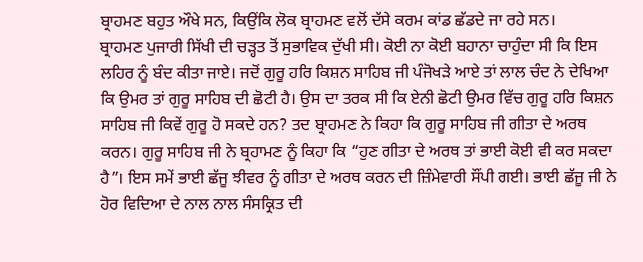ਬ੍ਰਾਹਮਣ ਬਹੁਤ ਔਖੇ ਸਨ, ਕਿਉਂਕਿ ਲੋਕ ਬ੍ਰਾਹਮਣ ਵਲੋਂ ਦੱਸੇ ਕਰਮ ਕਾਂਡ ਛੱਡਦੇ ਜਾ ਰਹੇ ਸਨ।
ਬ੍ਰਾਹਮਣ ਪੁਜਾਰੀ ਸਿੱਖੀ ਦੀ ਚੜ੍ਹਤ ਤੋਂ ਸੁਭਾਵਿਕ ਦੁੱਖੀ ਸੀ। ਕੋਈ ਨਾ ਕੋਈ ਬਹਾਨਾ ਚਾਹੁੰਦਾ ਸੀ ਕਿ ਇਸ ਲਹਿਰ ਨੂੰ ਬੰਦ ਕੀਤਾ ਜਾਏ। ਜਦੋਂ ਗੁਰੂ ਹਰਿ ਕਿਸ਼ਨ ਸਾਹਿਬ ਜੀ ਪੰਜੋਖੜੇ ਆਏ ਤਾਂ ਲਾਲ ਚੰਦ ਨੇ ਦੇਖਿਆ ਕਿ ਉਮਰ ਤਾਂ ਗੁਰੂ ਸਾਹਿਬ ਦੀ ਛੋਟੀ ਹੈ। ਉਸ ਦਾ ਤਰਕ ਸੀ ਕਿ ਏਨੀ ਛੋਟੀ ਉਮਰ ਵਿੱਚ ਗੁਰੂ ਹਰਿ ਕਿਸ਼ਨ ਸਾਹਿਬ ਜੀ ਕਿਵੇਂ ਗੁਰੂ ਹੋ ਸਕਦੇ ਹਨ? ਤਦ ਬ੍ਰਾਹਮਣ ਨੇ ਕਿਹਾ ਕਿ ਗੁਰੂ ਸਾਹਿਬ ਜੀ ਗੀਤਾ ਦੇ ਅਰਥ ਕਰਨ। ਗੁਰੂ ਸਾਹਿਬ ਜੀ ਨੇ ਬ੍ਰਹਾਮਣ ਨੂੰ ਕਿਹਾ ਕਿ “ਹੁਣ ਗੀਤਾ ਦੇ ਅਰਥ ਤਾਂ ਭਾਈ ਕੋਈ ਵੀ ਕਰ ਸਕਦਾ ਹੈ”। ਇਸ ਸਮੇਂ ਭਾਈ ਛੱਜੂ ਝੀਵਰ ਨੂੰ ਗੀਤਾ ਦੇ ਅਰਥ ਕਰਨ ਦੀ ਜ਼ਿੰਮੇਵਾਰੀ ਸੌਂਪੀ ਗਈ। ਭਾਈ ਛੱਜੂ ਜੀ ਨੇ ਹੋਰ ਵਿਦਿਆ ਦੇ ਨਾਲ ਨਾਲ ਸੰਸਕ੍ਰਿਤ ਦੀ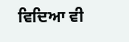ਵਿਦਿਆ ਵੀ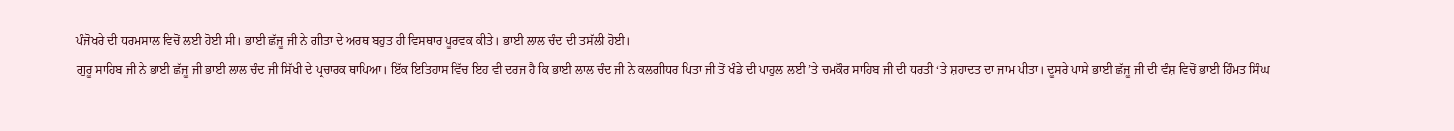ਪੰਜੋਖਰੇ ਦੀ ਧਰਮਸਾਲ ਵਿਚੋਂ ਲਈ ਹੋਈ ਸੀ। ਭਾਈ ਛੱਜੂ ਜੀ ਨੇ ਗੀਤਾ ਦੇ ਅਰਥ ਬਹੁਤ ਹੀ ਵਿਸਥਾਰ ਪੂਰਵਕ ਕੀਤੇ। ਭਾਈ ਲਾਲ ਚੰਦ ਦੀ ਤਸੱਲੀ ਹੋਈ।
ਗੁਰੂ ਸਾਹਿਬ ਜੀ ਨੇ ਭਾਈ ਛੱਜੂ ਜੀ ਭਾਈ ਲਾਲ ਚੰਦ ਜੀ ਸਿੱਖੀ ਦੇ ਪ੍ਰਚਾਰਕ ਥਾਪਿਆ। ਇੱਕ ਇਤਿਹਾਸ ਵਿੱਚ ਇਹ ਵੀ ਦਰਜ ਹੈ ਕਿ ਭਾਈ ਲਾਲ ਚੰਦ ਜੀ ਨੇ ਕਲਗੀਧਰ ਪਿਤਾ ਜੀ ਤੋਂ ਖੰਡੇ ਦੀ ਪਾਹੁਲ ਲਈ ’ਤੇ ਚਮਕੌਰ ਸਾਹਿਬ ਜੀ ਦੀ ਧਰਤੀ ‘ਤੇ ਸ਼ਹਾਦਤ ਦਾ ਜਾਮ ਪੀਤਾ। ਦੂਸਰੇ ਪਾਸੇ ਭਾਈ ਛੱਜੂ ਜੀ ਦੀ ਵੰਸ਼ ਵਿਚੋਂ ਭਾਈ ਹਿੰਮਤ ਸਿੰਘ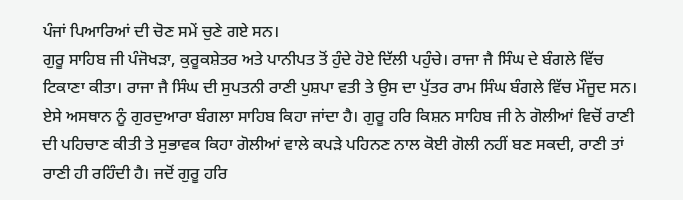ਪੰਜਾਂ ਪਿਆਰਿਆਂ ਦੀ ਚੋਣ ਸਮੇਂ ਚੁਣੇ ਗਏ ਸਨ।
ਗੁਰੂ ਸਾਹਿਬ ਜੀ ਪੰਜੋਖੜਾ, ਕੁਰੂਕਸ਼ੇਤਰ ਅਤੇ ਪਾਨੀਪਤ ਤੋਂ ਹੁੰਦੇ ਹੋਏ ਦਿੱਲੀ ਪਹੁੰਚੇ। ਰਾਜਾ ਜੈ ਸਿੰਘ ਦੇ ਬੰਗਲੇ ਵਿੱਚ ਟਿਕਾਣਾ ਕੀਤਾ। ਰਾਜਾ ਜੈ ਸਿੰਘ ਦੀ ਸੁਪਤਨੀ ਰਾਣੀ ਪੁਸ਼ਪਾ ਵਤੀ ਤੇ ਉਸ ਦਾ ਪੁੱਤਰ ਰਾਮ ਸਿੰਘ ਬੰਗਲੇ ਵਿੱਚ ਮੌਜੂਦ ਸਨ। ਏਸੇ ਅਸਥਾਨ ਨੂੰ ਗੁਰਦੁਆਰਾ ਬੰਗਲਾ ਸਾਹਿਬ ਕਿਹਾ ਜਾਂਦਾ ਹੈ। ਗੁਰੂ ਹਰਿ ਕਿਸ਼ਨ ਸਾਹਿਬ ਜੀ ਨੇ ਗੋਲੀਆਂ ਵਿਚੋਂ ਰਾਣੀ ਦੀ ਪਹਿਚਾਣ ਕੀਤੀ ਤੇ ਸੁਭਾਵਕ ਕਿਹਾ ਗੋਲੀਆਂ ਵਾਲੇ ਕਪੜੇ ਪਹਿਨਣ ਨਾਲ ਕੋਈ ਗੋਲੀ ਨਹੀਂ ਬਣ ਸਕਦੀ, ਰਾਣੀ ਤਾਂ ਰਾਣੀ ਹੀ ਰਹਿੰਦੀ ਹੈ। ਜਦੋਂ ਗੁਰੂ ਹਰਿ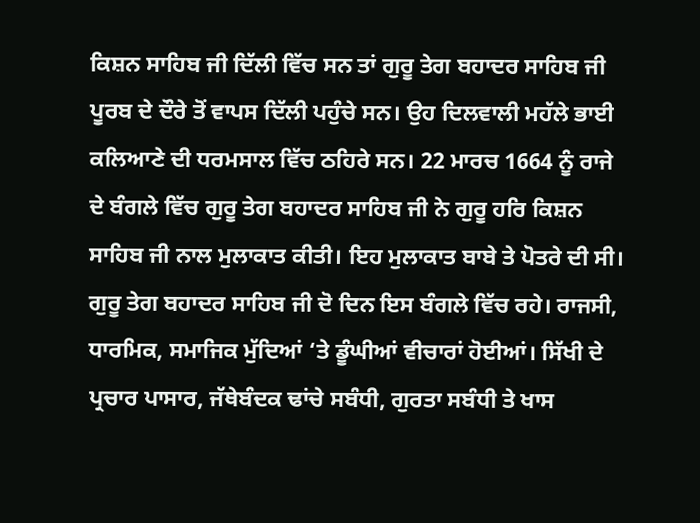ਕਿਸ਼ਨ ਸਾਹਿਬ ਜੀ ਦਿੱਲੀ ਵਿੱਚ ਸਨ ਤਾਂ ਗੁਰੂ ਤੇਗ ਬਹਾਦਰ ਸਾਹਿਬ ਜੀ ਪੂਰਬ ਦੇ ਦੌਰੇ ਤੋਂ ਵਾਪਸ ਦਿੱਲੀ ਪਹੁੰਚੇ ਸਨ। ਉਹ ਦਿਲਵਾਲੀ ਮਹੱਲੇ ਭਾਈ ਕਲਿਆਣੇ ਦੀ ਧਰਮਸਾਲ ਵਿੱਚ ਠਹਿਰੇ ਸਨ। 22 ਮਾਰਚ 1664 ਨੂੰ ਰਾਜੇ ਦੇ ਬੰਗਲੇ ਵਿੱਚ ਗੁਰੂ ਤੇਗ ਬਹਾਦਰ ਸਾਹਿਬ ਜੀ ਨੇ ਗੁਰੂ ਹਰਿ ਕਿਸ਼ਨ ਸਾਹਿਬ ਜੀ ਨਾਲ ਮੁਲਾਕਾਤ ਕੀਤੀ। ਇਹ ਮੁਲਾਕਾਤ ਬਾਬੇ ਤੇ ਪੋਤਰੇ ਦੀ ਸੀ। ਗੁਰੂ ਤੇਗ ਬਹਾਦਰ ਸਾਹਿਬ ਜੀ ਦੋ ਦਿਨ ਇਸ ਬੰਗਲੇ ਵਿੱਚ ਰਹੇ। ਰਾਜਸੀ, ਧਾਰਮਿਕ, ਸਮਾਜਿਕ ਮੁੱਦਿਆਂ ‘ਤੇ ਡੂੰਘੀਆਂ ਵੀਚਾਰਾਂ ਹੋਈਆਂ। ਸਿੱਖੀ ਦੇ ਪ੍ਰਚਾਰ ਪਾਸਾਰ, ਜੱਥੇਬੰਦਕ ਢਾਂਚੇ ਸਬੰਧੀ, ਗੁਰਤਾ ਸਬੰਧੀ ਤੇ ਖਾਸ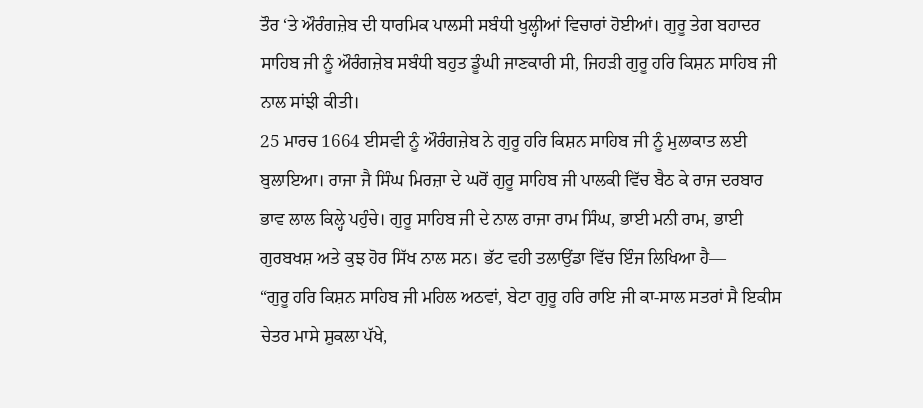ਤੌਰ ‘ਤੇ ਔਰੰਗਜ਼ੇਬ ਦੀ ਧਾਰਮਿਕ ਪਾਲਸੀ ਸਬੰਧੀ ਖੁਲ੍ਹੀਆਂ ਵਿਚਾਰਾਂ ਹੋਈਆਂ। ਗੁਰੂ ਤੇਗ ਬਹਾਦਰ ਸਾਹਿਬ ਜੀ ਨੂੰ ਔਰੰਗਜ਼ੇਬ ਸਬੰਧੀ ਬਹੁਤ ਡੂੰਘੀ ਜਾਣਕਾਰੀ ਸੀ, ਜਿਹੜੀ ਗੁਰੂ ਹਰਿ ਕਿਸ਼ਨ ਸਾਹਿਬ ਜੀ ਨਾਲ ਸਾਂਝੀ ਕੀਤੀ।
25 ਮਾਰਚ 1664 ਈਸਵੀ ਨੂੰ ਔਰੰਗਜ਼ੇਬ ਨੇ ਗੁਰੂ ਹਰਿ ਕਿਸ਼ਨ ਸਾਹਿਬ ਜੀ ਨੂੰ ਮੁਲਾਕਾਤ ਲਈ ਬੁਲਾਇਆ। ਰਾਜਾ ਜੈ ਸਿੰਘ ਮਿਰਜ਼ਾ ਦੇ ਘਰੋਂ ਗੁਰੂ ਸਾਹਿਬ ਜੀ ਪਾਲਕੀ ਵਿੱਚ ਬੈਠ ਕੇ ਰਾਜ ਦਰਬਾਰ ਭਾਵ ਲਾਲ ਕਿਲ੍ਹੇ ਪਹੁੰਚੇ। ਗੁਰੂ ਸਾਹਿਬ ਜੀ ਦੇ ਨਾਲ ਰਾਜਾ ਰਾਮ ਸਿੰਘ, ਭਾਈ ਮਨੀ ਰਾਮ, ਭਾਈ ਗੁਰਬਖਸ਼ ਅਤੇ ਕੁਝ ਹੋਰ ਸਿੱਖ ਨਾਲ ਸਨ। ਭੱਟ ਵਹੀ ਤਲਾਉਂਡਾ ਵਿੱਚ ਇੰਜ ਲਿਖਿਆ ਹੈ—
“ਗੁਰੂ ਹਰਿ ਕਿਸ਼ਨ ਸਾਹਿਬ ਜੀ ਮਹਿਲ ਅਠਵਾਂ, ਬੇਟਾ ਗੁਰੂ ਹਰਿ ਰਾਇ ਜੀ ਕਾ-ਸਾਲ ਸਤਰਾਂ ਸੈ ਇਕੀਸ ਚੇਤਰ ਮਾਸੇ ਸ਼ੁਕਲਾ ਪੱਖੇ,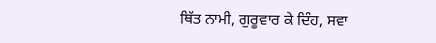ਥਿੱਤ ਨਾਮੀ, ਗੁਰੂਵਾਰ ਕੇ ਦਿੰਹ, ਸਵਾ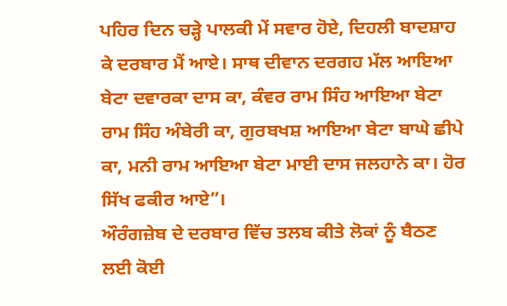ਪਹਿਰ ਦਿਨ ਚੜ੍ਹੇ ਪਾਲਕੀ ਮੇਂ ਸਵਾਰ ਹੋਏ, ਦਿਹਲੀ ਬਾਦਸ਼ਾਹ ਕੇ ਦਰਬਾਰ ਮੈਂ ਆਏ। ਸਾਥ ਦੀਵਾਨ ਦਰਗਹ ਮੱਲ ਆਇਆ ਬੇਟਾ ਦਵਾਰਕਾ ਦਾਸ ਕਾ, ਕੰਵਰ ਰਾਮ ਸਿੰਹ ਆਇਆ ਬੇਟਾ ਰਾਮ ਸਿੰਹ ਅੰਬੇਰੀ ਕਾ, ਗੁਰਬਖਸ਼ ਆਇਆ ਬੇਟਾ ਬਾਘੇ ਛੀਪੇ ਕਾ, ਮਨੀ ਰਾਮ ਆਇਆ ਬੇਟਾ ਮਾਈ ਦਾਸ ਜਲਹਾਨੇ ਕਾ। ਹੋਰ ਸਿੱਖ ਫਕੀਰ ਆਏ”।
ਔਰੰਗਜ਼ੇਬ ਦੇ ਦਰਬਾਰ ਵਿੱਚ ਤਲਬ ਕੀਤੇ ਲੋਕਾਂ ਨੂੰ ਬੈਠਣ ਲਈ ਕੋਈ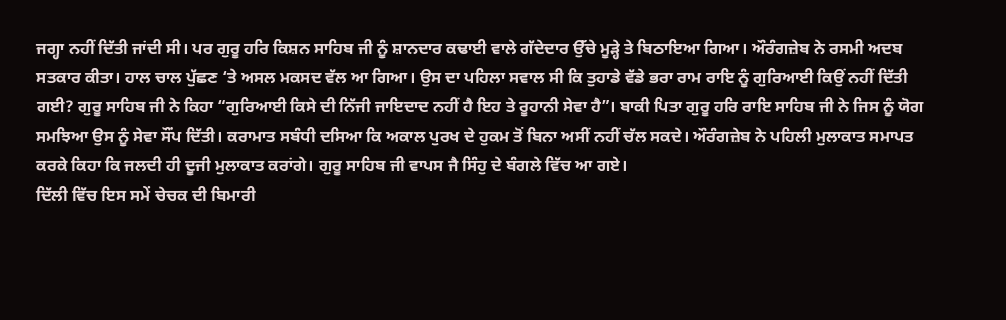ਜਗ੍ਹਾ ਨਹੀਂ ਦਿੱਤੀ ਜਾਂਦੀ ਸੀ। ਪਰ ਗੁਰੂ ਹਰਿ ਕਿਸ਼ਨ ਸਾਹਿਬ ਜੀ ਨੂੰ ਸ਼ਾਨਦਾਰ ਕਢਾਈ ਵਾਲੇ ਗੱਦੇਦਾਰ ਉੱਚੇ ਮੂੜ੍ਹੇ ਤੇ ਬਿਠਾਇਆ ਗਿਆ। ਔਰੰਗਜ਼ੇਬ ਨੇ ਰਸਮੀ ਅਦਬ ਸਤਕਾਰ ਕੀਤਾ। ਹਾਲ ਚਾਲ ਪੁੱਛਣ ‘ਤੇ ਅਸਲ ਮਕਸਦ ਵੱਲ ਆ ਗਿਆ। ਉਸ ਦਾ ਪਹਿਲਾ ਸਵਾਲ ਸੀ ਕਿ ਤੁਹਾਡੇ ਵੱਡੇ ਭਰਾ ਰਾਮ ਰਾਇ ਨੂੰ ਗੁਰਿਆਈ ਕਿਉਂ ਨਹੀਂ ਦਿੱਤੀ ਗਈ? ਗੁਰੂ ਸਾਹਿਬ ਜੀ ਨੇ ਕਿਹਾ “ਗੁਰਿਆਈ ਕਿਸੇ ਦੀ ਨਿੱਜੀ ਜਾਇਦਾਦ ਨਹੀਂ ਹੈ ਇਹ ਤੇ ਰੂਹਾਨੀ ਸੇਵਾ ਹੈ”। ਬਾਕੀ ਪਿਤਾ ਗੁਰੂ ਹਰਿ ਰਾਇ ਸਾਹਿਬ ਜੀ ਨੇ ਜਿਸ ਨੂੰ ਯੋਗ ਸਮਝਿਆ ਉਸ ਨੂੰ ਸੇਵਾ ਸੌਂਪ ਦਿੱਤੀ। ਕਰਾਮਾਤ ਸਬੰਧੀ ਦਸਿਆ ਕਿ ਅਕਾਲ ਪੁਰਖ ਦੇ ਹੁਕਮ ਤੋਂ ਬਿਨਾ ਅਸੀਂ ਨਹੀਂ ਚੱਲ ਸਕਦੇ। ਔਰੰਗਜ਼ੇਬ ਨੇ ਪਹਿਲੀ ਮੁਲਾਕਾਤ ਸਮਾਪਤ ਕਰਕੇ ਕਿਹਾ ਕਿ ਜਲਦੀ ਹੀ ਦੂਜੀ ਮੁਲਾਕਾਤ ਕਰਾਂਗੇ। ਗੁਰੂ ਸਾਹਿਬ ਜੀ ਵਾਪਸ ਜੈ ਸਿੰਹੁ ਦੇ ਬੰਗਲੇ ਵਿੱਚ ਆ ਗਏ।
ਦਿੱਲੀ ਵਿੱਚ ਇਸ ਸਮੇਂ ਚੇਚਕ ਦੀ ਬਿਮਾਰੀ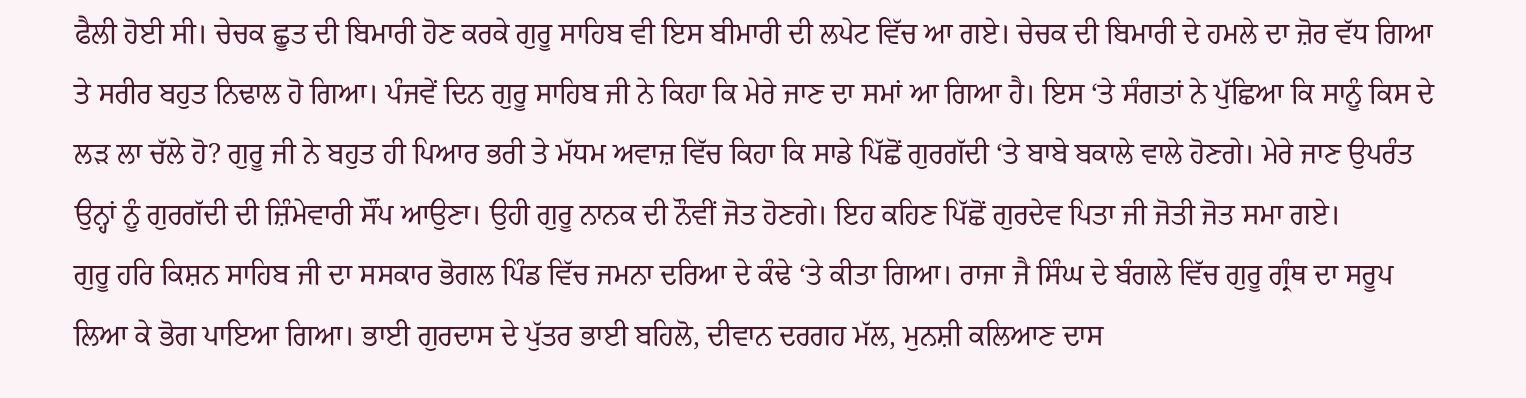ਫੈਲੀ ਹੋਈ ਸੀ। ਚੇਚਕ ਛੂਤ ਦੀ ਬਿਮਾਰੀ ਹੋਣ ਕਰਕੇ ਗੁਰੂ ਸਾਹਿਬ ਵੀ ਇਸ ਬੀਮਾਰੀ ਦੀ ਲਪੇਟ ਵਿੱਚ ਆ ਗਏ। ਚੇਚਕ ਦੀ ਬਿਮਾਰੀ ਦੇ ਹਮਲੇ ਦਾ ਜ਼ੋਰ ਵੱਧ ਗਿਆ ਤੇ ਸਰੀਰ ਬਹੁਤ ਨਿਢਾਲ ਹੋ ਗਿਆ। ਪੰਜਵੇਂ ਦਿਨ ਗੁਰੂ ਸਾਹਿਬ ਜੀ ਨੇ ਕਿਹਾ ਕਿ ਮੇਰੇ ਜਾਣ ਦਾ ਸਮਾਂ ਆ ਗਿਆ ਹੈ। ਇਸ ‘ਤੇ ਸੰਗਤਾਂ ਨੇ ਪੁੱਛਿਆ ਕਿ ਸਾਨੂੰ ਕਿਸ ਦੇ ਲੜ ਲਾ ਚੱਲੇ ਹੋ? ਗੁਰੂ ਜੀ ਨੇ ਬਹੁਤ ਹੀ ਪਿਆਰ ਭਰੀ ਤੇ ਮੱਧਮ ਅਵਾਜ਼ ਵਿੱਚ ਕਿਹਾ ਕਿ ਸਾਡੇ ਪਿੱਛੋਂ ਗੁਰਗੱਦੀ ‘ਤੇ ਬਾਬੇ ਬਕਾਲੇ ਵਾਲੇ ਹੋਣਗੇ। ਮੇਰੇ ਜਾਣ ਉਪਰੰਤ ਉਨ੍ਹਾਂ ਨੂੰ ਗੁਰਗੱਦੀ ਦੀ ਜ਼ਿੰਮੇਵਾਰੀ ਸੌਂਪ ਆਉਣਾ। ਉਹੀ ਗੁਰੂ ਨਾਨਕ ਦੀ ਨੌਵੀਂ ਜੋਤ ਹੋਣਗੇ। ਇਹ ਕਹਿਣ ਪਿੱਛੋਂ ਗੁਰਦੇਵ ਪਿਤਾ ਜੀ ਜੋਤੀ ਜੋਤ ਸਮਾ ਗਏ।
ਗੁਰੂ ਹਰਿ ਕਿਸ਼ਨ ਸਾਹਿਬ ਜੀ ਦਾ ਸਸਕਾਰ ਭੋਗਲ ਪਿੰਡ ਵਿੱਚ ਜਮਨਾ ਦਰਿਆ ਦੇ ਕੰਢੇ ‘ਤੇ ਕੀਤਾ ਗਿਆ। ਰਾਜਾ ਜੈ ਸਿੰਘ ਦੇ ਬੰਗਲੇ ਵਿੱਚ ਗੁਰੂ ਗ੍ਰੰਥ ਦਾ ਸਰੂਪ ਲਿਆ ਕੇ ਭੋਗ ਪਾਇਆ ਗਿਆ। ਭਾਈ ਗੁਰਦਾਸ ਦੇ ਪੁੱਤਰ ਭਾਈ ਬਹਿਲੋ, ਦੀਵਾਨ ਦਰਗਹ ਮੱਲ, ਮੁਨਸ਼ੀ ਕਲਿਆਣ ਦਾਸ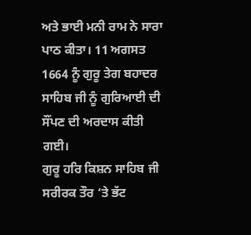ਅਤੇ ਭਾਈ ਮਨੀ ਰਾਮ ਨੇ ਸਾਰਾ ਪਾਠ ਕੀਤਾ। 11 ਅਗਸਤ 1664 ਨੂੰ ਗੁਰੂ ਤੇਗ ਬਹਾਦਰ ਸਾਹਿਬ ਜੀ ਨੂੰ ਗੁਰਿਆਈ ਦੀ ਸੌਂਪਣ ਦੀ ਅਰਦਾਸ ਕੀਤੀ ਗਈ।
ਗੁਰੂ ਹਰਿ ਕਿਸ਼ਨ ਸਾਹਿਬ ਜੀ ਸਰੀਰਕ ਤੌਰ ‘ਤੇ ਭੱਟ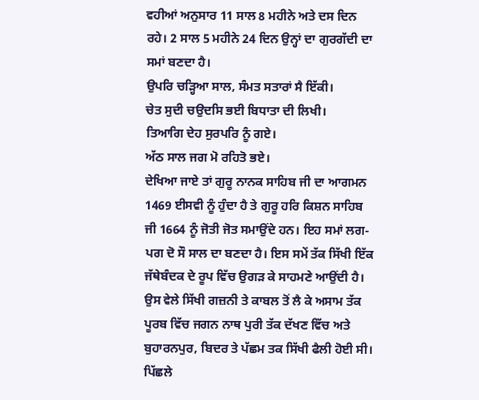ਵਹੀਆਂ ਅਨੁਸਾਰ 11 ਸਾਲ 8 ਮਹੀਨੇ ਅਤੇ ਦਸ ਦਿਨ ਰਹੇ। 2 ਸਾਲ 5 ਮਹੀਨੇ 24 ਦਿਨ ਉਨ੍ਹਾਂ ਦਾ ਗੁਰਗੱਦੀ ਦਾ ਸਮਾਂ ਬਣਦਾ ਹੈ।
ਉਪਰਿ ਚੜ੍ਹਿਆ ਸਾਲ, ਸੰਮਤ ਸਤਾਰਾਂ ਸੈ ਇੱਕੀ।
ਚੇਤ ਸੁਦੀ ਚਉਦਸਿ ਭਈ ਬਿਧਾਤਾ ਦੀ ਲਿਖੀ।
ਤਿਆਗਿ ਦੇਹ ਸੁਰਪਰਿ ਨੂੰ ਗਏ।
ਅੱਠ ਸਾਲ ਜਗ ਮੋ ਰਹਿਤੋ ਭਏ।
ਦੇਖਿਆ ਜਾਏ ਤਾਂ ਗੁਰੂ ਨਾਨਕ ਸਾਹਿਬ ਜੀ ਦਾ ਆਗਮਨ 1469 ਈਸਵੀ ਨੂੰ ਹੁੰਦਾ ਹੈ ਤੇ ਗੁਰੂ ਹਰਿ ਕਿਸ਼ਨ ਸਾਹਿਬ ਜੀ 1664 ਨੂੰ ਜੋਤੀ ਜੋਤ ਸਮਾਉਂਦੇ ਹਨ। ਇਹ ਸਮਾਂ ਲਗ-ਪਗ ਦੋ ਸੌ ਸਾਲ ਦਾ ਬਣਦਾ ਹੈ। ਇਸ ਸਮੇਂ ਤੱਕ ਸਿੱਖੀ ਇੱਕ ਜੱਥੇਬੰਦਕ ਦੇ ਰੂਪ ਵਿੱਚ ਉਗੜ ਕੇ ਸਾਹਮਣੇ ਆਉਂਦੀ ਹੈ। ਉਸ ਵੇਲੇ ਸਿੱਖੀ ਗਜ਼ਨੀ ਤੇ ਕਾਬਲ ਤੋਂ ਲੈ ਕੇ ਅਸਾਮ ਤੱਕ ਪੂਰਬ ਵਿੱਚ ਜਗਨ ਨਾਥ ਪੁਰੀ ਤੱਕ ਦੱਖਣ ਵਿੱਚ ਅਤੇ ਬੁਹਾਰਨਪੁਰ, ਬਿਦਰ ਤੇ ਪੱਛਮ ਤਕ ਸਿੱਖੀ ਫੈਲੀ ਹੋਈ ਸੀ। ਪਿੱਛਲੇ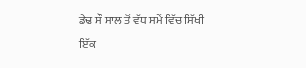ਡੇਢ ਸੌ ਸਾਲ ਤੋਂ ਵੱਧ ਸਮੇਂ ਵਿੱਚ ਸਿੱਖੀ ਇੱਕ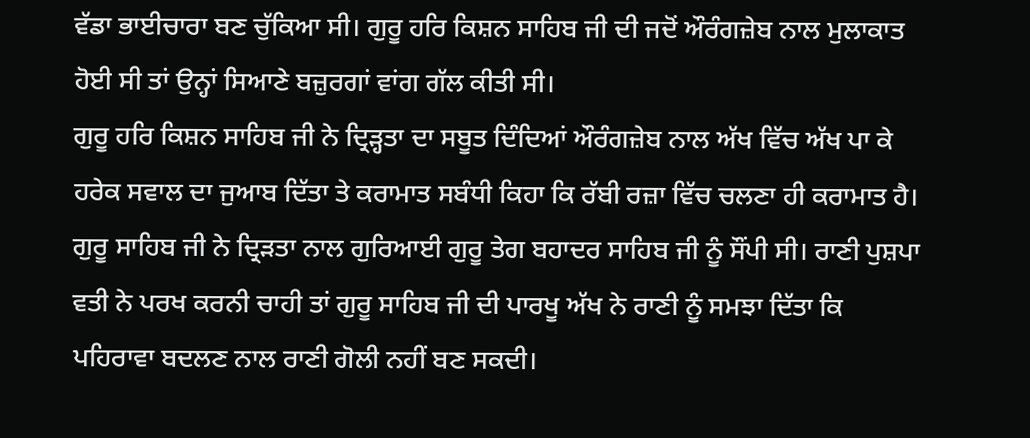ਵੱਡਾ ਭਾਈਚਾਰਾ ਬਣ ਚੁੱਕਿਆ ਸੀ। ਗੁਰੂ ਹਰਿ ਕਿਸ਼ਨ ਸਾਹਿਬ ਜੀ ਦੀ ਜਦੋਂ ਔਰੰਗਜ਼ੇਬ ਨਾਲ ਮੁਲਾਕਾਤ ਹੋਈ ਸੀ ਤਾਂ ਉਨ੍ਹਾਂ ਸਿਆਣੇ ਬਜ਼ੁਰਗਾਂ ਵਾਂਗ ਗੱਲ ਕੀਤੀ ਸੀ।
ਗੁਰੂ ਹਰਿ ਕਿਸ਼ਨ ਸਾਹਿਬ ਜੀ ਨੇ ਦ੍ਰਿੜ੍ਹਤਾ ਦਾ ਸਬੂਤ ਦਿੰਦਿਆਂ ਔਰੰਗਜ਼ੇਬ ਨਾਲ ਅੱਖ ਵਿੱਚ ਅੱਖ ਪਾ ਕੇ ਹਰੇਕ ਸਵਾਲ ਦਾ ਜੁਆਬ ਦਿੱਤਾ ਤੇ ਕਰਾਮਾਤ ਸਬੰਧੀ ਕਿਹਾ ਕਿ ਰੱਬੀ ਰਜ਼ਾ ਵਿੱਚ ਚਲਣਾ ਹੀ ਕਰਾਮਾਤ ਹੈ। ਗੁਰੂ ਸਾਹਿਬ ਜੀ ਨੇ ਦ੍ਰਿੜਤਾ ਨਾਲ ਗੁਰਿਆਈ ਗੁਰੂ ਤੇਗ ਬਹਾਦਰ ਸਾਹਿਬ ਜੀ ਨੂੰ ਸੌਂਪੀ ਸੀ। ਰਾਣੀ ਪੁਸ਼ਪਾ ਵਤੀ ਨੇ ਪਰਖ ਕਰਨੀ ਚਾਹੀ ਤਾਂ ਗੁਰੂ ਸਾਹਿਬ ਜੀ ਦੀ ਪਾਰਖੂ ਅੱਖ ਨੇ ਰਾਣੀ ਨੂੰ ਸਮਝਾ ਦਿੱਤਾ ਕਿ ਪਹਿਰਾਵਾ ਬਦਲਣ ਨਾਲ ਰਾਣੀ ਗੋਲੀ ਨਹੀਂ ਬਣ ਸਕਦੀ।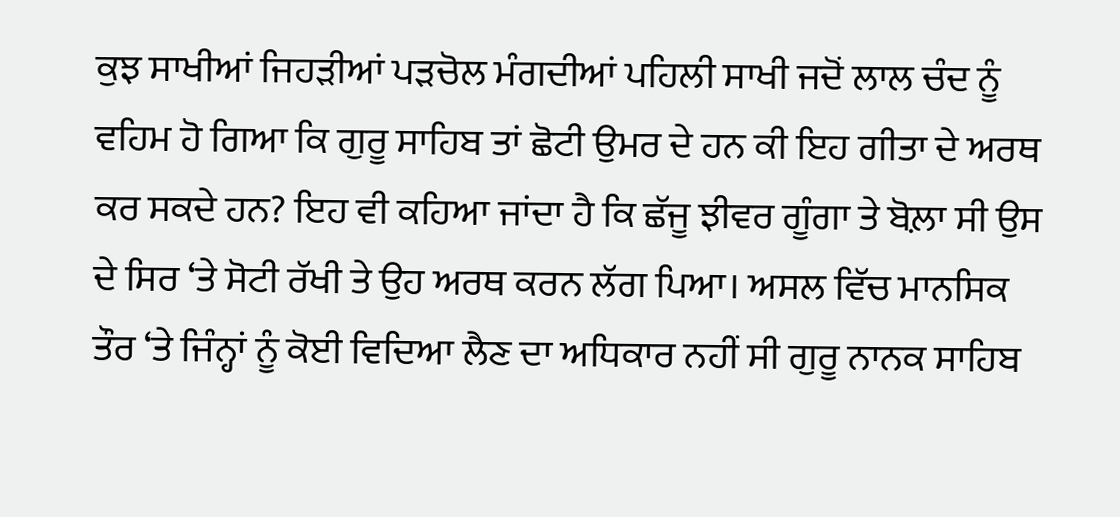ਕੁਝ ਸਾਖੀਆਂ ਜਿਹੜੀਆਂ ਪੜਚੋਲ ਮੰਗਦੀਆਂ ਪਹਿਲੀ ਸਾਖੀ ਜਦੋਂ ਲਾਲ ਚੰਦ ਨੂੰ ਵਹਿਮ ਹੋ ਗਿਆ ਕਿ ਗੁਰੂ ਸਾਹਿਬ ਤਾਂ ਛੋਟੀ ਉਮਰ ਦੇ ਹਨ ਕੀ ਇਹ ਗੀਤਾ ਦੇ ਅਰਥ ਕਰ ਸਕਦੇ ਹਨ? ਇਹ ਵੀ ਕਹਿਆ ਜਾਂਦਾ ਹੈ ਕਿ ਛੱਜੂ ਝੀਵਰ ਗੂੰਗਾ ਤੇ ਬੋਲ਼ਾ ਸੀ ਉਸ ਦੇ ਸਿਰ ‘ਤੇ ਸੋਟੀ ਰੱਖੀ ਤੇ ਉਹ ਅਰਥ ਕਰਨ ਲੱਗ ਪਿਆ। ਅਸਲ ਵਿੱਚ ਮਾਨਸਿਕ ਤੌਰ ‘ਤੇ ਜਿੰਨ੍ਹਾਂ ਨੂੰ ਕੋਈ ਵਿਦਿਆ ਲੈਣ ਦਾ ਅਧਿਕਾਰ ਨਹੀਂ ਸੀ ਗੁਰੂ ਨਾਨਕ ਸਾਹਿਬ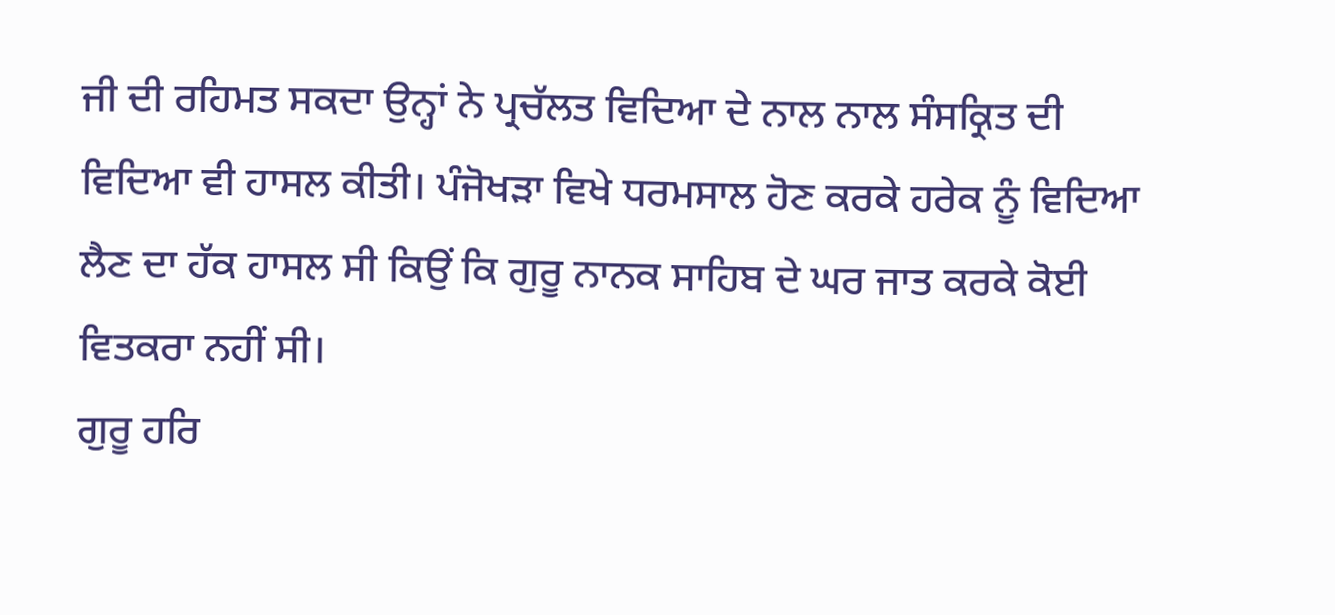ਜੀ ਦੀ ਰਹਿਮਤ ਸਕਦਾ ਉਨ੍ਹਾਂ ਨੇ ਪ੍ਰਚੱਲਤ ਵਿਦਿਆ ਦੇ ਨਾਲ ਨਾਲ ਸੰਸਕ੍ਰਿਤ ਦੀ ਵਿਦਿਆ ਵੀ ਹਾਸਲ ਕੀਤੀ। ਪੰਜੋਖੜਾ ਵਿਖੇ ਧਰਮਸਾਲ ਹੋਣ ਕਰਕੇ ਹਰੇਕ ਨੂੰ ਵਿਦਿਆ ਲੈਣ ਦਾ ਹੱਕ ਹਾਸਲ ਸੀ ਕਿਉਂ ਕਿ ਗੁਰੂ ਨਾਨਕ ਸਾਹਿਬ ਦੇ ਘਰ ਜਾਤ ਕਰਕੇ ਕੋਈ ਵਿਤਕਰਾ ਨਹੀਂ ਸੀ।
ਗੁਰੂ ਹਰਿ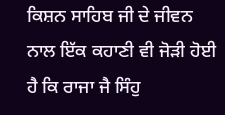ਕਿਸ਼ਨ ਸਾਹਿਬ ਜੀ ਦੇ ਜੀਵਨ ਨਾਲ ਇੱਕ ਕਹਾਣੀ ਵੀ ਜੋੜੀ ਹੋਈ ਹੈ ਕਿ ਰਾਜਾ ਜੈ ਸਿੰਹੁ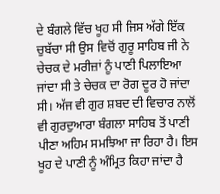ਦੇ ਬੰਗਲੇ ਵਿੱਚ ਖੂਹ ਸੀ ਜਿਸ ਅੱਗੇ ਇੱਕ ਚੁਬੱਚਾ ਸੀ ਉਸ ਵਿਚੋਂ ਗੁਰੂ ਸਾਹਿਬ ਜੀ ਨੇ ਚੇਚਕ ਦੇ ਮਰੀਜ਼ਾਂ ਨੂੰ ਪਾਣੀ ਪਿਲਾਇਆ ਜਾਂਦਾ ਸੀ ਤੇ ਚੇਚਕ ਦਾ ਰੋਗ ਦੂਰ ਹੋ ਜਾਂਦਾ ਸੀ। ਅੱਜ ਵੀ ਗੁਰ ਸ਼ਬਦ ਦੀ ਵਿਚਾਰ ਨਾਲੋਂ ਵੀ ਗੁਰਦੁਆਰਾ ਬੰਗਲਾ ਸਾਹਿਬ ਤੋਂ ਪਾਣੀ ਪੀਣਾ ਅਹਿਮ ਸਮਝਿਆ ਜਾ ਰਿਹਾ ਹੈ। ਇਸ ਖੂਹ ਦੇ ਪਾਣੀ ਨੂੰ ਅੰਮ੍ਰਿਤ ਕਿਹਾ ਜਾਂਦਾ ਹੈ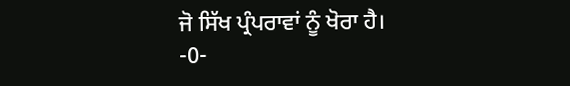ਜੋ ਸਿੱਖ ਪ੍ਰੰਪਰਾਵਾਂ ਨੂੰ ਖੋਰਾ ਹੈ।
-0-